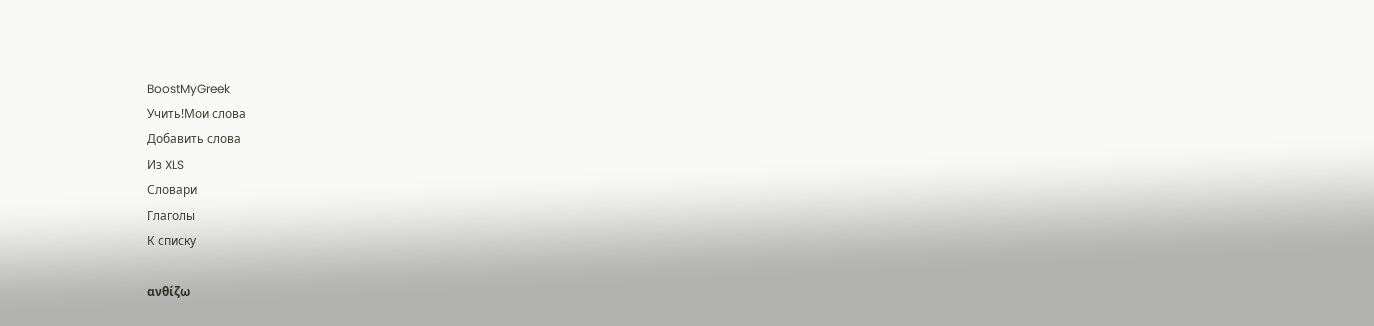BoostMyGreek
Учить!Мои слова
Добавить слова
Из XLS
Словари
Глаголы
К списку

ανθίζω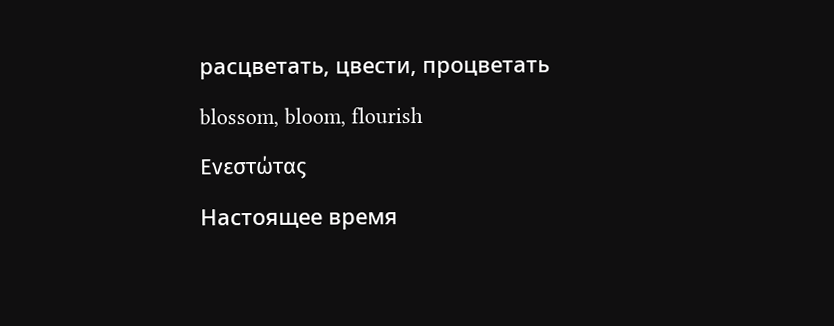расцветать, цвести, процветать

blossom, bloom, flourish

Ενεστώτας

Настоящее время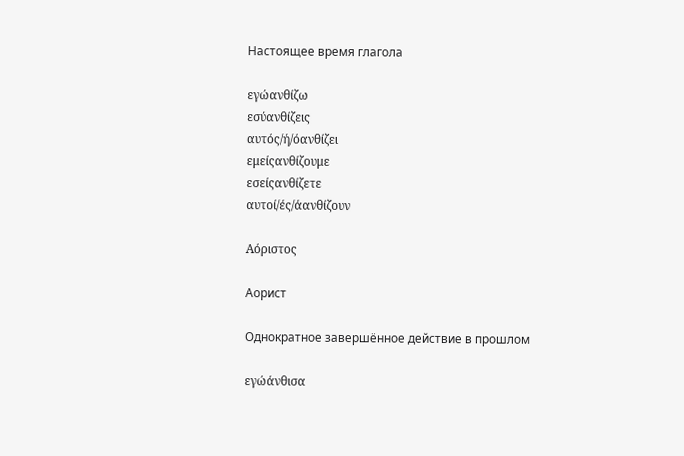Настоящее время глагола

εγώανθίζω
εσύανθίζεις
αυτός/ή/όανθίζει
εμείςανθίζουμε
εσείςανθίζετε
αυτοί/ές/άανθίζουν

Αόριστος

Аорист

Однократное завершённое действие в прошлом

εγώάνθισα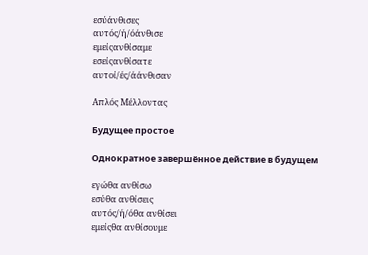εσύάνθισες
αυτός/ή/όάνθισε
εμείςανθίσαμε
εσείςανθίσατε
αυτοί/ές/άάνθισαν

Απλός Μέλλοντας

Будущее простое

Однократное завершённое действие в будущем

εγώθα ανθίσω
εσύθα ανθίσεις
αυτός/ή/όθα ανθίσει
εμείςθα ανθίσουμε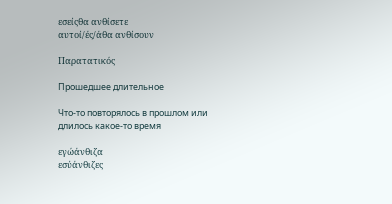εσείςθα ανθίσετε
αυτοί/ές/άθα ανθίσουν

Παρατατικός

Прошедшее длительное

Что-то повторялось в прошлом или длилось какое-то время

εγώάνθιζα
εσύάνθιζες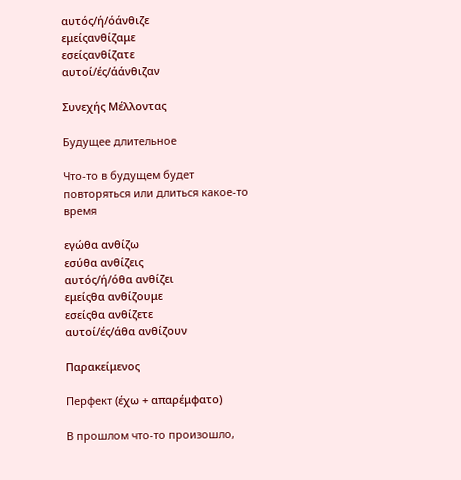αυτός/ή/όάνθιζε
εμείςανθίζαμε
εσείςανθίζατε
αυτοί/ές/άάνθιζαν

Συνεχής Μέλλοντας

Будущее длительное

Что-то в будущем будет повторяться или длиться какое-то время

εγώθα ανθίζω
εσύθα ανθίζεις
αυτός/ή/όθα ανθίζει
εμείςθα ανθίζουμε
εσείςθα ανθίζετε
αυτοί/ές/άθα ανθίζουν

Παρακείμενος

Перфект (έχω + απαρέμφατο)

В прошлом что-то произошло,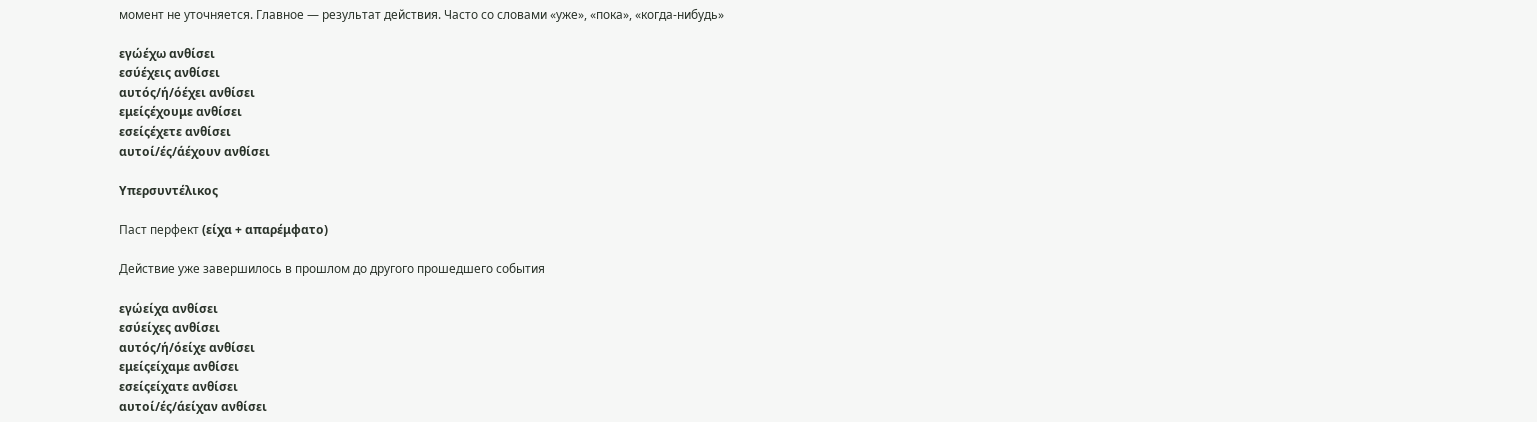момент не уточняется. Главное — результат действия. Часто со словами «уже», «пока», «когда-нибудь»

εγώέχω ανθίσει
εσύέχεις ανθίσει
αυτός/ή/όέχει ανθίσει
εμείςέχουμε ανθίσει
εσείςέχετε ανθίσει
αυτοί/ές/άέχουν ανθίσει

Υπερσυντέλικος

Паст перфект (είχα + απαρέμφατο)

Действие уже завершилось в прошлом до другого прошедшего события

εγώείχα ανθίσει
εσύείχες ανθίσει
αυτός/ή/όείχε ανθίσει
εμείςείχαμε ανθίσει
εσείςείχατε ανθίσει
αυτοί/ές/άείχαν ανθίσει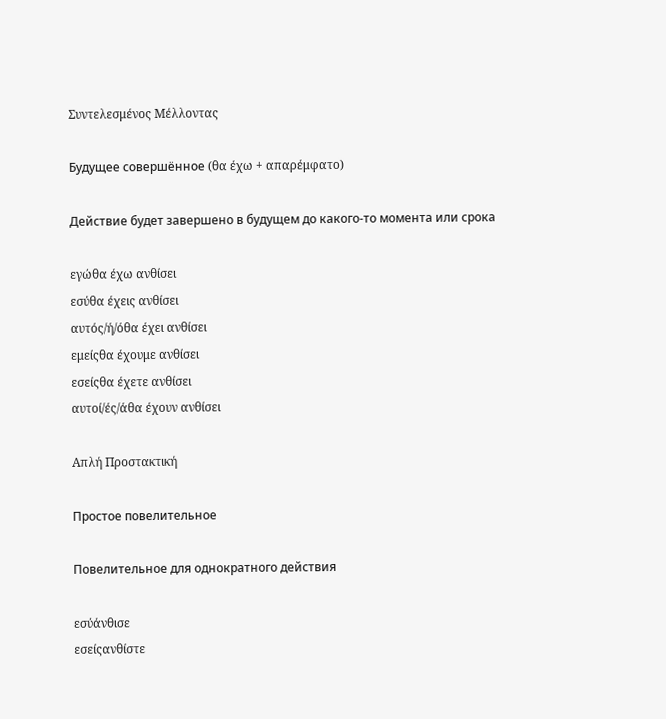Συντελεσμένος Μέλλοντας

Будущее совершённое (θα έχω + απαρέμφατο)

Действие будет завершено в будущем до какого-то момента или срока

εγώθα έχω ανθίσει
εσύθα έχεις ανθίσει
αυτός/ή/όθα έχει ανθίσει
εμείςθα έχουμε ανθίσει
εσείςθα έχετε ανθίσει
αυτοί/ές/άθα έχουν ανθίσει

Απλή Προστακτική

Простое повелительное

Повелительное для однократного действия

εσύάνθισε
εσείςανθίστε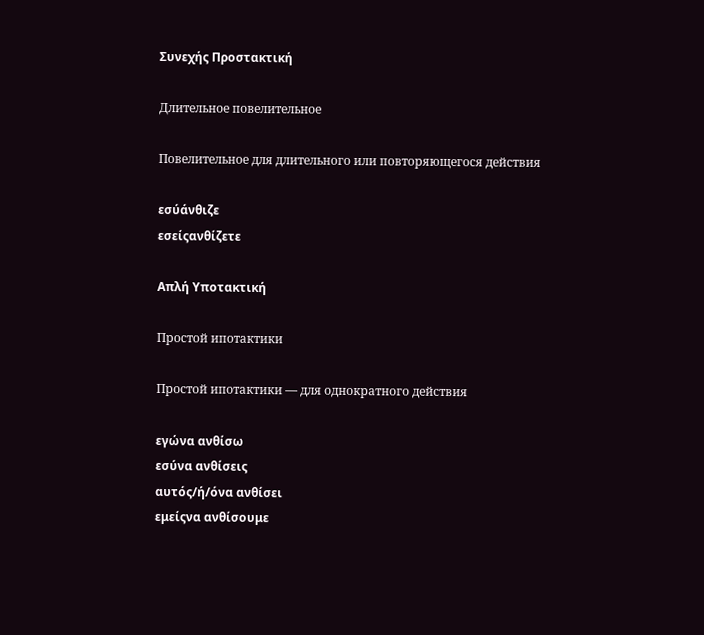Συνεχής Προστακτική

Длительное повелительное

Повелительное для длительного или повторяющегося действия

εσύάνθιζε
εσείςανθίζετε

Απλή Υποτακτική

Простой ипотактики

Простой ипотактики — для однократного действия

εγώνα ανθίσω
εσύνα ανθίσεις
αυτός/ή/όνα ανθίσει
εμείςνα ανθίσουμε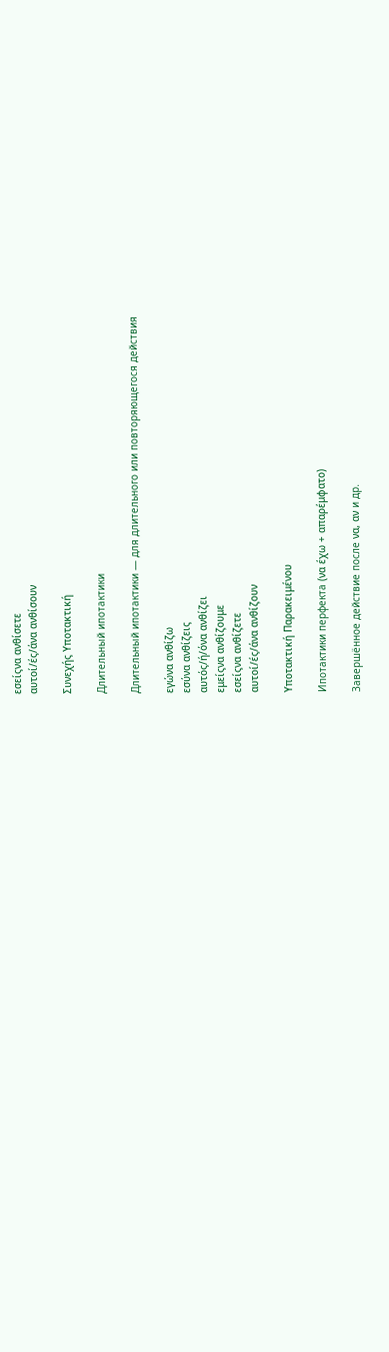εσείςνα ανθίσετε
αυτοί/ές/άνα ανθίσουν

Συνεχής Υποτακτική

Длительный ипотактики

Длительный ипотактики — для длительного или повторяющегося действия

εγώνα ανθίζω
εσύνα ανθίζεις
αυτός/ή/όνα ανθίζει
εμείςνα ανθίζουμε
εσείςνα ανθίζετε
αυτοί/ές/άνα ανθίζουν

Υποτακτική Παρακειμένου

Ипотактики перфекта (να έχω + απαρέμφατο)

Завершённое действие после να, αν и др.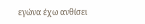εγώνα έχω ανθίσει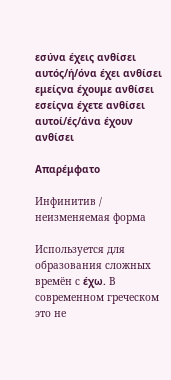εσύνα έχεις ανθίσει
αυτός/ή/όνα έχει ανθίσει
εμείςνα έχουμε ανθίσει
εσείςνα έχετε ανθίσει
αυτοί/ές/άνα έχουν ανθίσει

Απαρέμφατο

Инфинитив / неизменяемая форма

Используется для образования сложных времён с έχω. В современном греческом это не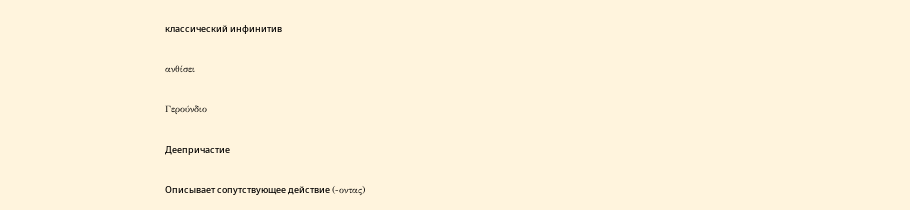классический инфинитив

ανθίσει

Γερούνδιο

Деепричастие

Описывает сопутствующее действие (-οντας)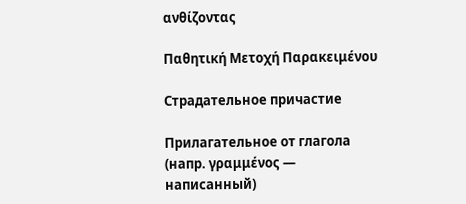ανθίζοντας

Παθητική Μετοχή Παρακειμένου

Страдательное причастие

Прилагательное от глагола (напр. γραμμένος — написанный)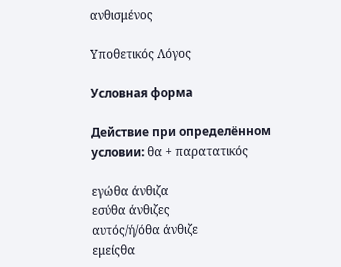ανθισμένος

Υποθετικός Λόγος

Условная форма

Действие при определённом условии: θα + παρατατικός

εγώθα άνθιζα
εσύθα άνθιζες
αυτός/ή/όθα άνθιζε
εμείςθα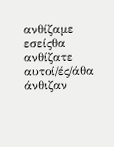ανθίζαμε
εσείςθα ανθίζατε
αυτοί/ές/άθα άνθιζαν